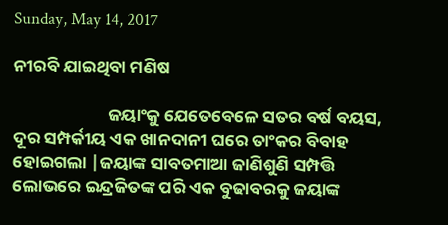Sunday, May 14, 2017

ନୀରବି ଯାଇଥିବା ମଣିଷ

                        ଜୟାଂକୁ ଯେତେବେଳେ ସତର ବର୍ଷ ବୟସ, ଦୂର ସମ୍ପର୍କୀୟ ଏକ ଖାନଦାନୀ ଘରେ ତାଂକର ବିବାହ ହୋଇଗଲା |ଜୟାଙ୍କ ସାବତମାଆ ଜାଣିଶୁଣି ସମ୍ପତ୍ତି ଲୋଭରେ ଇନ୍ଦ୍ରଜିତଙ୍କ ପରି ଏକ ବୁଢାବରକୁ ଜୟାଙ୍କ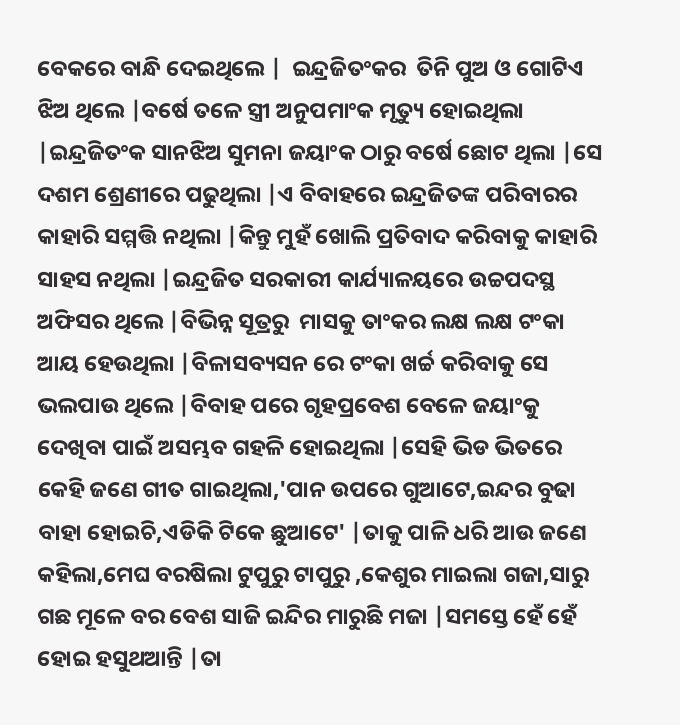ବେକରେ ବାନ୍ଧି ଦେଇଥିଲେ |  ଇନ୍ଦ୍ରଜିତଂକର  ତିନି ପୁଅ ଓ ଗୋଟିଏ ଝିଅ ଥିଲେ |ବର୍ଷେ ତଳେ ସ୍ତ୍ରୀ ଅନୁପମାଂକ ମୃତ୍ୟୁ ହୋଇଥିଲା |ଇନ୍ଦ୍ରଜିତଂକ ସାନଝିଅ ସୁମନା ଜୟାଂକ ଠାରୁ ବର୍ଷେ ଛୋଟ ଥିଲା |ସେ ଦଶମ ଶ୍ରେଣୀରେ ପଢୁଥିଲା |ଏ ବିବାହରେ ଇନ୍ଦ୍ରଜିତଙ୍କ ପରିବାରର କାହାରି ସମ୍ମତ୍ତି ନଥିଲା |କିନ୍ତୁ ମୁହଁ ଖୋଲି ପ୍ରତିବାଦ କରିବାକୁ କାହାରି ସାହସ ନଥିଲା |ଇନ୍ଦ୍ରଜିତ ସରକାରୀ କାର୍ଯ୍ୟାଳୟରେ ଉଚ୍ଚପଦସ୍ଥ ଅଫିସର ଥିଲେ |ବିଭିନ୍ନ ସୂତ୍ରରୁ  ମାସକୁ ତାଂକର ଲକ୍ଷ ଲକ୍ଷ ଟଂକା ଆୟ ହେଉଥିଲା |ବିଳାସବ୍ୟସନ ରେ ଟଂକା ଖର୍ଚ୍ଚ କରିବାକୁ ସେ ଭଲପାଉ ଥିଲେ |ବିବାହ ପରେ ଗୃହପ୍ରବେଶ ବେଳେ ଜୟାଂକୁ ଦେଖିବା ପାଇଁ ଅସମ୍ଭବ ଗହଳି ହୋଇଥିଲା |ସେହି ଭିଡ ଭିତରେ କେହି ଜଣେ ଗୀତ ଗାଇଥିଲା,'ପାନ ଉପରେ ଗୁଆଟେ,ଇନ୍ଦର ବୁଢା ବାହା ହୋଇଚି,ଏଡିକି ଟିକେ ଛୁଆଟେ' |ତାକୁ ପାଳି ଧରି ଆଉ ଜଣେ କହିଲା,ମେଘ ବରଷିଲା ଟୁପୁରୁ ଟାପୁରୁ ,କେଶୁର ମାଇଲା ଗଜା,ସାରୁ ଗଛ ମୂଳେ ବର ବେଶ ସାଜି ଇନ୍ଦିର ମାରୁଛି ମଜା |ସମସ୍ତେ ହେଁ ହେଁ ହୋଇ ହସୁଥଆନ୍ତି |ତା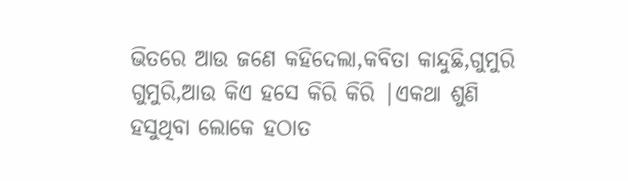ଭିତରେ ଆଉ ଜଣେ କହିଦେଲା,କବିତା କାନ୍ଦୁଛି,ଗୁମୁରି ଗୁମୁରି,ଆଉ କିଏ ହସେ କିରି କିରି |ଏକଥା ଶୁଣି ହସୁଥିବା ଲୋକେ ହଠାତ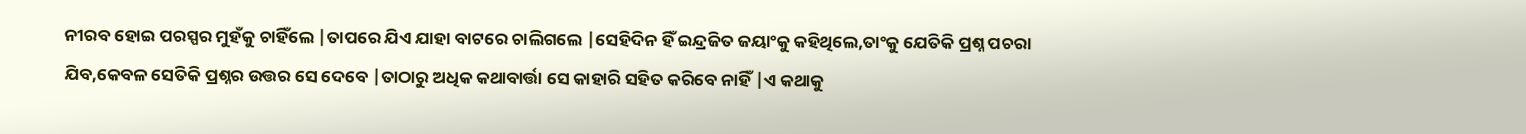ନୀରବ ହୋଇ ପରସ୍ପର ମୁହଁକୁ ଚାହିଁଲେ |ତାପରେ ଯିଏ ଯାହା ବାଟରେ ଚାଲିଗଲେ |ସେହିଦିନ ହିଁ ଇନ୍ଦ୍ରଜିତ ଜୟାଂକୁ କହିଥିଲେ,ତାଂକୁ ଯେତିକି ପ୍ରଶ୍ନ ପଚରା ଯିବ,କେବଳ ସେତିକି ପ୍ରଶ୍ନର ଉତ୍ତର ସେ ଦେବେ |ତାଠାରୁ ଅଧିକ କଥାବାର୍ତ୍ତା ସେ କାହାରି ସହିତ କରିବେ ନାହିଁ |ଏ କଥାକୁ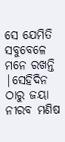ସେ ଯେମିତି ସବୁବେଳେ ମନେ ରଖନ୍ତି |ସେହିଦିନ ଠାରୁ ଜୟା ନୀରବ ମଣିଷ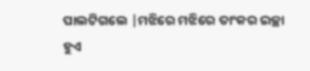ପାଲଟିଗଲେ |ମଝିରେ ମଝିରେ ତାଂକର ଇଚ୍ଛା ହୁଏ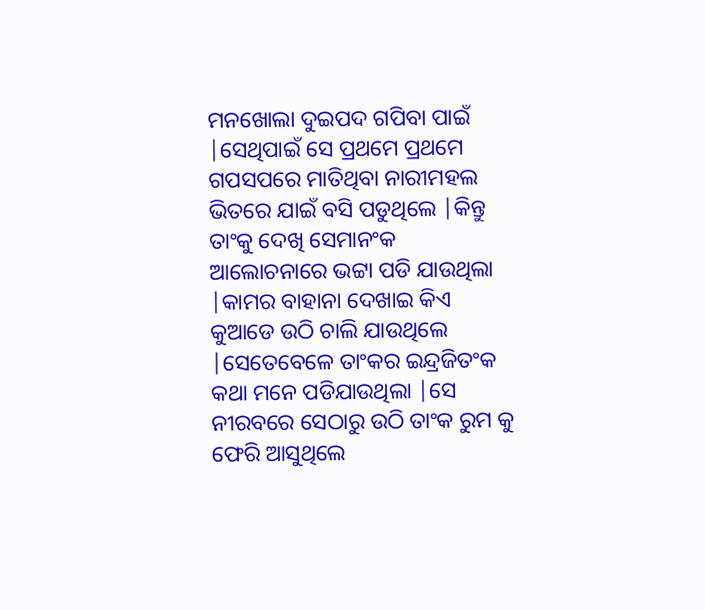ମନଖୋଲା ଦୁଇପଦ ଗପିବା ପାଇଁ |ସେଥିପାଇଁ ସେ ପ୍ରଥମେ ପ୍ରଥମେ ଗପସପରେ ମାତିଥିବା ନାରୀମହଲ ଭିତରେ ଯାଇଁ ବସି ପଡୁଥିଲେ |କିନ୍ତୁ ତାଂକୁ ଦେଖି ସେମାନଂକ ଆଲୋଚନାରେ ଭଟ୍ଟା ପଡି ଯାଉଥିଲା |କାମର ବାହାନା ଦେଖାଇ କିଏ କୁଆଡେ ଉଠି ଚାଲି ଯାଉଥିଲେ |ସେତେବେଳେ ତାଂକର ଇନ୍ଦ୍ରଜିତଂକ କଥା ମନେ ପଡିଯାଉଥିଲା |ସେ ନୀରବରେ ସେଠାରୁ ଉଠି ତାଂକ ରୁମ କୁ ଫେରି ଆସୁଥିଲେ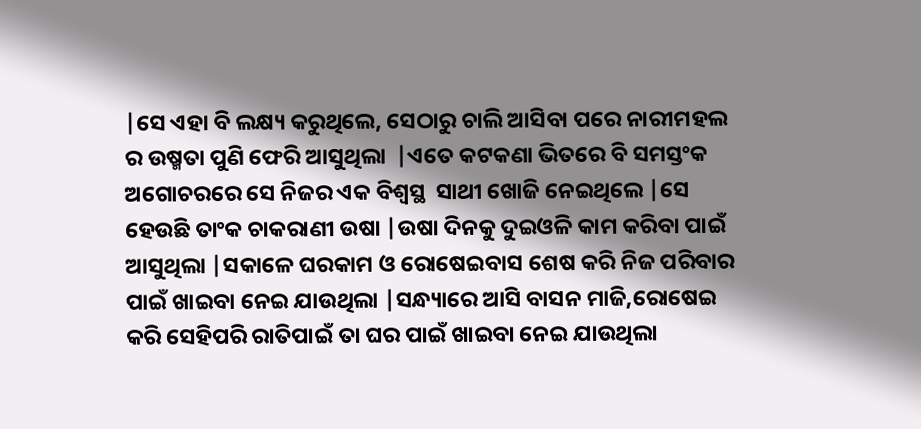|ସେ ଏହା ବି ଲକ୍ଷ୍ୟ କରୁଥିଲେ, ସେଠାରୁ ଚାଲି ଆସିବା ପରେ ନାରୀମହଲ ର ଉଷ୍ମତା ପୁଣି ଫେରି ଆସୁଥିଲା  |ଏତେ କଟକଣା ଭିତରେ ବି ସମସ୍ତଂକ ଅଗୋଚରରେ ସେ ନିଜର ଏକ ବିଶ୍ଵସ୍ଥ  ସାଥୀ ଖୋଜି ନେଇଥିଲେ |ସେ ହେଉଛି ତାଂକ ଚାକରାଣୀ ଉଷା |ଉଷା ଦିନକୁ ଦୁଇଓଳି କାମ କରିବା ପାଇଁ ଆସୁଥିଲା |ସକାଳେ ଘରକାମ ଓ ରୋଷେଇବାସ ଶେଷ କରି ନିଜ ପରିବାର ପାଇଁ ଖାଇବା ନେଇ ଯାଉଥିଲା |ସନ୍ଧ୍ୟାରେ ଆସି ବାସନ ମାଜି,ରୋଷେଇ କରି ସେହିପରି ରାତିପାଇଁ ତା ଘର ପାଇଁ ଖାଇବା ନେଇ ଯାଉଥିଲା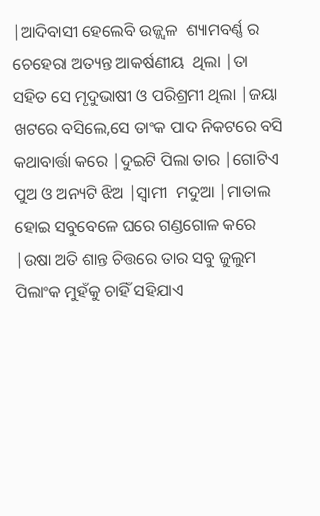|ଆଦିବାସୀ ହେଲେବି ଉଜ୍ଜ୍ୱଳ  ଶ୍ୟାମବର୍ଣ୍ଣ ର ଚେହେରା ଅତ୍ୟନ୍ତ ଆକର୍ଷଣୀୟ  ଥିଲା |ତା ସହିତ ସେ ମୃଦୁଭାଷୀ ଓ ପରିଶ୍ରମୀ ଥିଲା |ଜୟା ଖଟରେ ବସିଲେ,ସେ ତାଂକ ପାଦ ନିକଟରେ ବସି କଥାବାର୍ତ୍ତା କରେ |ଦୁଇଟି ପିଲା ତାର |ଗୋଟିଏ ପୁଅ ଓ ଅନ୍ୟଟି ଝିଅ |ସ୍ୱାମୀ  ମଦୁଆ |ମାତାଲ ହୋଇ ସବୁବେଳେ ଘରେ ଗଣ୍ଡଗୋଳ କରେ |ଉଷା ଅତି ଶାନ୍ତ ଚିତ୍ତରେ ତାର ସବୁ ଜୁଲୁମ ପିଲାଂକ ମୁହଁକୁ ଚାହିଁ ସହିଯାଏ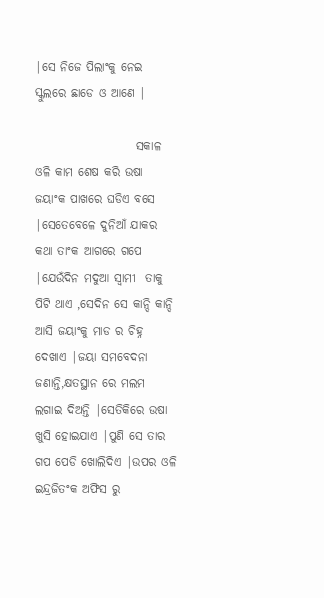|ସେ ନିଜେ ପିଲାଂକୁ ନେଇ ସ୍କୁଲରେ ଛାଡେ ଓ ଆଣେ |

                     ସକାଳ ଓଳି କାମ ଶେଷ କରି ଉଷା ଜୟାଂକ ପାଖରେ ଘଡିଏ ବସେ |ସେତେବେଳେ ଦୁନିଆଁ ଯାକର କଥା ତାଂକ ଆଗରେ ଗପେ |ଯେଉଁଦିନ ମଦୁଆ ସ୍ୱାମୀ  ତାକୁ ପିଟି ଥାଏ ,ସେଦିନ ସେ କାନ୍ଦି କାନ୍ଦି ଆସି ଜୟାଂକୁ ମାଡ ର ଚିହ୍ନ ଦେଖାଏ |ଜୟା ସମବେଦନା ଜଣାନ୍ତି,କ୍ଷତସ୍ଥାନ ରେ ମଲମ ଲଗାଇ ଦିଅନ୍ତି |ସେତିକିରେ ଉଷା ଖୁସି ହୋଇଯାଏ |ପୁଣି ସେ ତାର ଗପ ପେଡି ଖୋଲିଦିଏ |ଉପର ଓଳି ଇନ୍ଦ୍ରଜିତଂକ ଅଫିସ ରୁ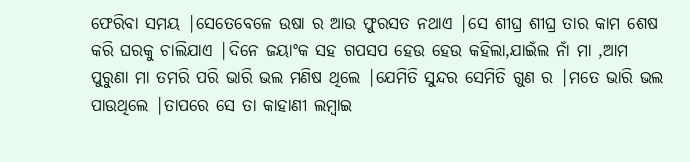ଫେରିବା ସମୟ |ସେତେବେଳେ ଉଷା ର ଆଉ ଫୁରସତ ନଥାଏ |ସେ ଶୀଘ୍ର ଶୀଘ୍ର ତାର କାମ ଶେଷ କରି ଘରକୁ ଚାଲିଯାଏ |ଦିନେ ଜୟାଂକ ସହ ଗପସପ ହେଉ ହେଉ କହିଲା,ଯାଇଁଲ ନାଁ ମା ,ଆମ ପୁରୁଣା ମା ତମରି ପରି ଭାରି ଭଲ ମଣିଷ ଥିଲେ |ଯେମିତି ସୁନ୍ଦର ସେମିତି ଗୁଣ ର |ମତେ ଭାରି ଭଲ ପାଉଥିଲେ |ତାପରେ ସେ ତା କାହାଣୀ ଲମ୍ବାଇ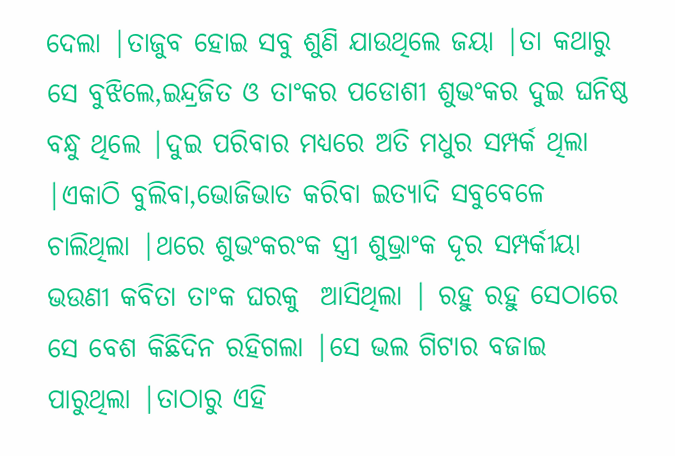ଦେଲା |ତାଜୁବ ହୋଇ ସବୁ ଶୁଣି ଯାଉଥିଲେ ଜୟା |ତା କଥାରୁ ସେ ବୁଝିଲେ,ଇନ୍ଦ୍ରଜିତ ଓ ତାଂକର ପଡୋଶୀ ଶୁଭଂକର ଦୁଇ ଘନିଷ୍ଠ ବନ୍ଧୁ ଥିଲେ |ଦୁଇ ପରିବାର ମଧ୍ୟରେ ଅତି ମଧୁର ସମ୍ପର୍କ ଥିଲା |ଏକାଠି ବୁଲିବା,ଭୋଜିଭାତ କରିବା ଇତ୍ୟାଦି ସବୁବେଳେ ଚାଲିଥିଲା |ଥରେ ଶୁଭଂକରଂକ ସ୍ତ୍ରୀ ଶୁଭ୍ରାଂକ ଦୂର ସମ୍ପର୍କୀୟା ଭଉଣୀ କବିତା ତାଂକ ଘରକୁ  ଆସିଥିଲା | ରହୁ ରହୁ ସେଠାରେ ସେ ବେଶ କିଛିଦିନ ରହିଗଲା |ସେ ଭଲ ଗିଟାର ବଜାଇ ପାରୁଥିଲା |ତାଠାରୁ ଏହି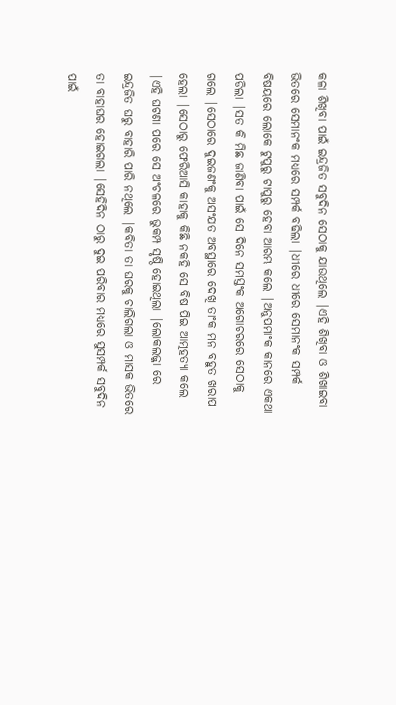କଳା ଶିଖିବା ପାଇଁ ଇନ୍ଦ୍ରଜିତ ସବୁଦିନ ସେଠାକୁ ଯାଉଥିଲେ |ଏହି ଶିଖିବା ଓ ଶିଖାଇବା ଭିତରେ ସେମାନଂକ ମଧ୍ୟରେ ସମ୍ପର୍କ ବଢିଲା |ଧୀରେ ଧୀରେ ସେମାନଂକ ସମ୍ପର୍କ ବିଷୟରେ ଲୋକେ ଟୁପୁରୁ ଟାପୁରୁ ହେବା ଆରମ୍ଭ କଲେ |ଅନୁପମାଂକ କାନରେ ଏକଥା ପଡିଲା |ସତ କି ମିଛ ଜାଣିବା ପାଇଁ ସେ ଦିନେ ସମସ୍ତଂକ ଅଗୋଚରରେ ସେଠାକୁ ଗଲେ |ସେଠାରେ ଦୁଇଜଣଂକୁ ଅସଂଯତ ଅବସ୍ଥାରେ ଦେଖି ତାଂକ ମନ ବହୁତ ଖରାପ ହେଲା |ସେଠାରୁ ଫେରିଆସି କାହାକୁ କିଛି ନକହି ସେ ବିଷ ପିଇ ଆତ୍ମହତ୍ୟା କଲେ |ଏହି ଘଟଣା ପରେ ସେ ଅଂଚଳରେ ଭୁକମ୍ପ ସୃଷ୍ଠି ହୋଇଥିଲା |ଲୋକଲଜ୍ଜା ରେ ଇନ୍ଦ୍ରଜିତ ଘରୁ ବାହାରି ପାରି ନଥିଲେ |କବିତା ତା ଘରକୁ ଚାଲିଗଲା ଓ ମାସକ ଭିତରେ ତା ବାହାଘର ହୋଇଗଲା |ସେହିଦିନ ଠାରୁ ଦୁଇ ପରିବାର ମଧ୍ୟରେ ସୁସମ୍ପର୍କ ସବୁଦିନ ପାଇଁ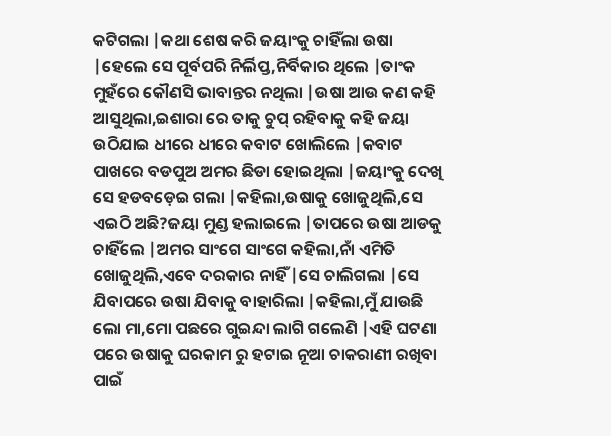କଟିଗଲା |କଥା ଶେଷ କରି ଜୟାଂକୁ ଚାହିଁଲା ଉଷା |ହେଲେ ସେ ପୂର୍ବପରି ନିର୍ଲିପ୍ତ,ନିର୍ବିକାର ଥିଲେ |ତାଂକ ମୁହଁରେ କୌଣସି ଭାବାନ୍ତର ନଥିଲା |ଉଷା ଆଉ କଣ କହି ଆସୁଥିଲା,ଇଶାରା ରେ ତାକୁ ଚୁପ୍ ରହିବାକୁ କହି ଜୟା ଉଠିଯାଇ ଧୀରେ ଧୀରେ କବାଟ ଖୋଲିଲେ |କବାଟ ପାଖରେ ବଡପୁଅ ଅମର ଛିଡା ହୋଇଥିଲା |ଜୟାଂକୁ ଦେଖି ସେ ହଡବଡ଼େଇ ଗଲା |କହିଲା,ଉଷାକୁ ଖୋଜୁଥିଲି,ସେ ଏଇଠି ଅଛି?ଜୟା ମୁଣ୍ଡ ହଲାଇଲେ |ତାପରେ ଉଷା ଆଡକୁ ଚାହିଁଲେ |ଅମର ସାଂଗେ ସାଂଗେ କହିଲା,ନାଁ ଏମିତି ଖୋଜୁଥିଲି,ଏବେ ଦରକାର ନାହିଁ |ସେ ଚାଲିଗଲା |ସେ ଯିବାପରେ ଉଷା ଯିବାକୁ ବାହାରିଲା |କହିଲା,ମୁଁ ଯାଉଛି ଲୋ ମା,ମୋ ପଛରେ ଗୁଇନ୍ଦା ଲାଗି ଗଲେଣି |ଏହି ଘଟଣା ପରେ ଉଷାକୁ ଘରକାମ ରୁ ହଟାଇ ନୂଆ ଚାକରାଣୀ ରଖିବା ପାଇଁ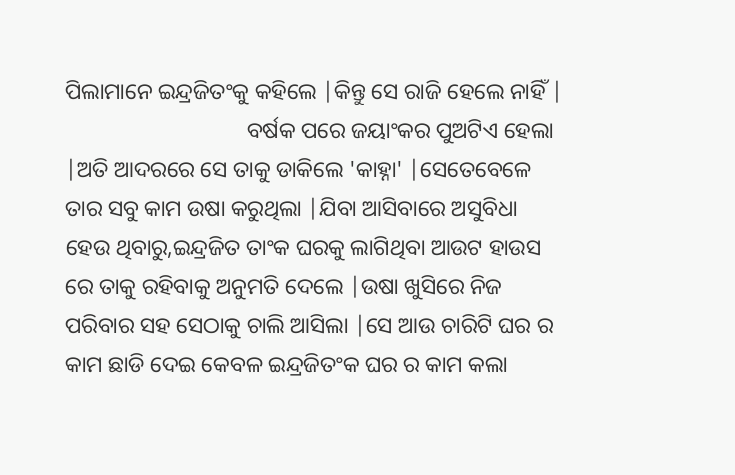ପିଲାମାନେ ଇନ୍ଦ୍ରଜିତଂକୁ କହିଲେ |କିନ୍ତୁ ସେ ରାଜି ହେଲେ ନାହିଁ |
                                ବର୍ଷକ ପରେ ଜୟାଂକର ପୁଅଟିଏ ହେଲା |ଅତି ଆଦରରେ ସେ ତାକୁ ଡାକିଲେ 'କାହ୍ନା' |ସେତେବେଳେ ତାର ସବୁ କାମ ଉଷା କରୁଥିଲା |ଯିବା ଆସିବାରେ ଅସୁବିଧା ହେଉ ଥିବାରୁ,ଇନ୍ଦ୍ରଜିତ ତାଂକ ଘରକୁ ଲାଗିଥିବା ଆଉଟ ହାଉସ ରେ ତାକୁ ରହିବାକୁ ଅନୁମତି ଦେଲେ |ଉଷା ଖୁସିରେ ନିଜ ପରିବାର ସହ ସେଠାକୁ ଚାଲି ଆସିଲା |ସେ ଆଉ ଚାରିଟି ଘର ର କାମ ଛାଡି ଦେଇ କେବଳ ଇନ୍ଦ୍ରଜିତଂକ ଘର ର କାମ କଲା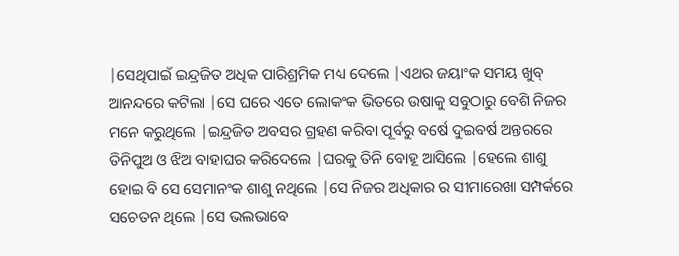|ସେଥିପାଇଁ ଇନ୍ଦ୍ରଜିତ ଅଧିକ ପାରିଶ୍ରମିକ ମଧ୍ୟ ଦେଲେ |ଏଥର ଜୟାଂକ ସମୟ ଖୁବ୍ ଆନନ୍ଦରେ କଟିଲା |ସେ ଘରେ ଏତେ ଲୋକଂକ ଭିତରେ ଉଷାକୁ ସବୁଠାରୁ ବେଶି ନିଜର ମନେ କରୁଥିଲେ |ଇନ୍ଦ୍ରଜିତ ଅବସର ଗ୍ରହଣ କରିବା ପୂର୍ବରୁ ବର୍ଷେ ଦୁଇବର୍ଷ ଅନ୍ତରରେ ତିନିପୁଅ ଓ ଝିଅ ବାହାଘର କରିଦେଲେ |ଘରକୁ ତିନି ବୋହୂ ଆସିଲେ |ହେଲେ ଶାଶୁ ହୋଇ ବି ସେ ସେମାନଂକ ଶାଶୁ ନଥିଲେ |ସେ ନିଜର ଅଧିକାର ର ସୀମାରେଖା ସମ୍ପର୍କରେ ସଚେତନ ଥିଲେ |ସେ ଭଲଭାବେ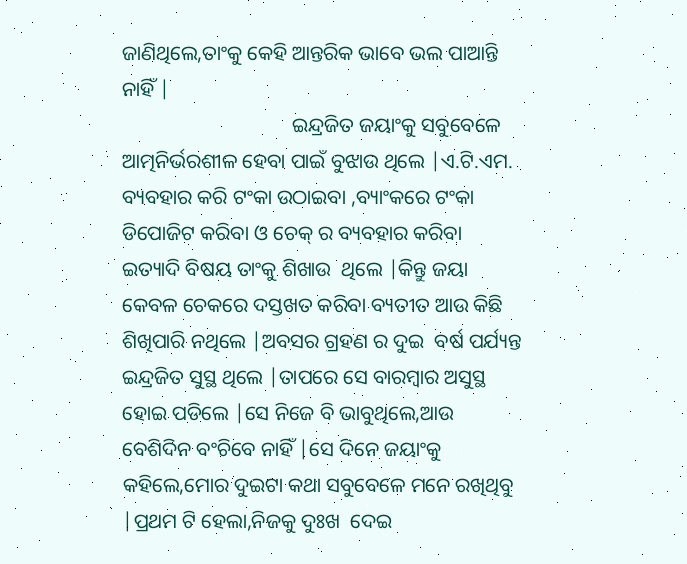ଜାଣିଥିଲେ,ତାଂକୁ କେହି ଆନ୍ତରିକ ଭାବେ ଭଲ ପାଆନ୍ତି ନାହିଁ |
                                 ଇନ୍ଦ୍ରଜିତ ଜୟାଂକୁ ସବୁବେଳେ ଆତ୍ମନିର୍ଭରଶୀଳ ହେବା ପାଇଁ ବୁଝାଉ ଥିଲେ |ଏ.ଟି.ଏମ. ବ୍ୟବହାର କରି ଟଂକା ଉଠାଇବା ,ବ୍ୟାଂକରେ ଟଂକା ଡିପୋଜିଟ କରିବା ଓ ଚେକ୍ ର ବ୍ୟବହାର କରିବା ଇତ୍ୟାଦି ବିଷୟ ତାଂକୁ ଶିଖାଉ  ଥିଲେ |କିନ୍ତୁ ଜୟା କେବଳ ଚେକରେ ଦସ୍ତଖତ କରିବା ବ୍ୟତୀତ ଆଉ କିଛି ଶିଖିପାରି ନଥିଲେ |ଅବସର ଗ୍ରହଣ ର ଦୁଇ  ବର୍ଷ ପର୍ଯ୍ୟନ୍ତ ଇନ୍ଦ୍ରଜିତ ସୁସ୍ଥ ଥିଲେ |ତାପରେ ସେ ବାରମ୍ବାର ଅସୁସ୍ଥ ହୋଇ ପଡିଲେ |ସେ ନିଜେ ବି ଭାବୁଥିଲେ,ଆଉ ବେଶିଦିନ ବଂଚିବେ ନାହିଁ |ସେ ଦିନେ ଜୟାଂକୁ କହିଲେ,ମୋର ଦୁଇଟା କଥା ସବୁବେଳେ ମନେ ରଖିଥିବୁ |ପ୍ରଥମ ଟି ହେଲା,ନିଜକୁ ଦୁଃଖ  ଦେଇ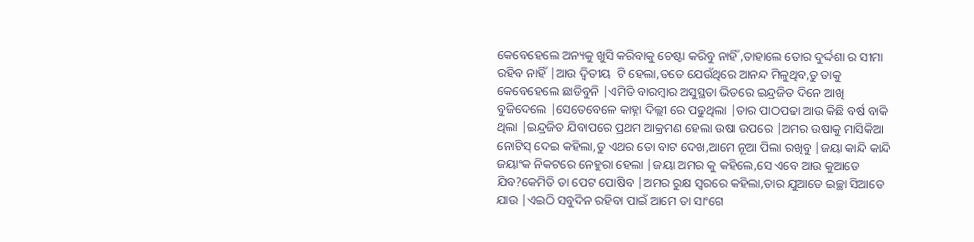କେବେହେଲେ ଅନ୍ୟକୁ ଖୁସି କରିବାକୁ ଚେଷ୍ଟା କରିବୁ ନାହିଁ ,ତାହାଲେ ତୋର ଦୁର୍ଦ୍ଦଶା ର ସୀମା ରହିବ ନାହିଁ |ଆଉ ଦ୍ଵିତୀୟ  ଟି ହେଲା,ତତେ ଯେଉଁଥିରେ ଆନନ୍ଦ ମିଳୁଥିବ,ତୁ ତାକୁ କେବେହେଲେ ଛାଡିବୁନି |ଏମିତି ବାରମ୍ବାର ଅସୁସ୍ଥତା ଭିତରେ ଇନ୍ଦ୍ରଜିତ ଦିନେ ଆଖି ବୁଜିଦେଲେ |ସେତେବେଳେ କାହ୍ନା ଦିଲ୍ଲୀ ରେ ପଢୁଥିଲା |ତାର ପାଠପଢା ଆଉ କିଛି ବର୍ଷ ବାକି ଥିଲା |ଇନ୍ଦ୍ରଜିତ ଯିବାପରେ ପ୍ରଥମ ଆକ୍ରମଣ ହେଲା ଉଷା ଉପରେ |ଅମର ଉଷାକୁ ମାସିକିଆ ନୋଟିସ୍ ଦେଇ କହିଲା,ତୁ ଏଥର ତୋ ବାଟ ଦେଖ,ଆମେ ନୂଆ ପିଲା ରଖିବୁ |ଜୟା କାନ୍ଦି କାନ୍ଦି ଜୟାଂକ ନିକଟରେ ନେହୁରା ହେଲା |ଜୟା ଅମର କୁ କହିଲେ,ସେ ଏବେ ଆଉ କୁଆଡେ ଯିବ?କେମିତି ତା ପେଟ ପୋଷିବ |ଅମର ରୁକ୍ଷ ସ୍ବରରେ କହିଲା,ତାର ଯୁଆଡେ ଇଚ୍ଛା ସିଆଡେ ଯାଉ |ଏଇଠି ସବୁଦିନ ରହିବା ପାଇଁ ଆମେ ତା ସାଂଗେ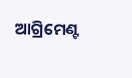ଆଗ୍ରିମେଣ୍ଟ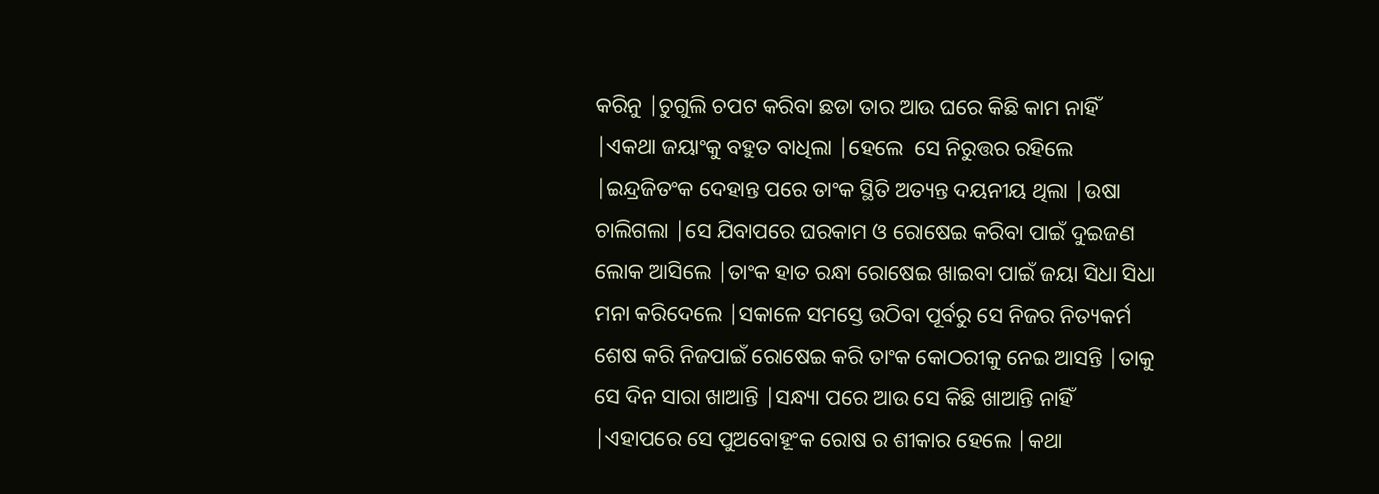କରିନୁ |ଚୁଗୁଲି ଚପଟ କରିବା ଛଡା ତାର ଆଉ ଘରେ କିଛି କାମ ନାହିଁ |ଏକଥା ଜୟାଂକୁ ବହୁତ ବାଧିଲା |ହେଲେ  ସେ ନିରୁତ୍ତର ରହିଲେ |ଇନ୍ଦ୍ରଜିତଂକ ଦେହାନ୍ତ ପରେ ତାଂକ ସ୍ଥିତି ଅତ୍ୟନ୍ତ ଦୟନୀୟ ଥିଲା |ଉଷା ଚାଲିଗଲା |ସେ ଯିବାପରେ ଘରକାମ ଓ ରୋଷେଇ କରିବା ପାଇଁ ଦୁଇଜଣ ଲୋକ ଆସିଲେ |ତାଂକ ହାତ ରନ୍ଧା ରୋଷେଇ ଖାଇବା ପାଇଁ ଜୟା ସିଧା ସିଧା ମନା କରିଦେଲେ |ସକାଳେ ସମସ୍ତେ ଉଠିବା ପୂର୍ବରୁ ସେ ନିଜର ନିତ୍ୟକର୍ମ ଶେଷ କରି ନିଜପାଇଁ ରୋଷେଇ କରି ତାଂକ କୋଠରୀକୁ ନେଇ ଆସନ୍ତି |ତାକୁ ସେ ଦିନ ସାରା ଖାଆନ୍ତି |ସନ୍ଧ୍ୟା ପରେ ଆଉ ସେ କିଛି ଖାଆନ୍ତି ନାହିଁ |ଏହାପରେ ସେ ପୁଅବୋହୂଂକ ରୋଷ ର ଶୀକାର ହେଲେ |କଥା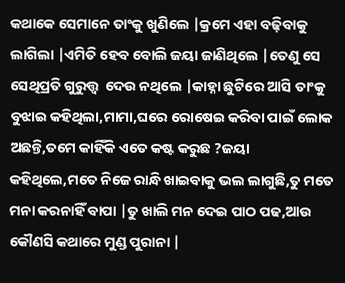କଥାକେ ସେମାନେ ତାଂକୁ ଖୁଣିଲେ |କ୍ରମେ ଏହା ବଢ଼ିବାକୁ ଲାଗିଲା |ଏମିତି ହେବ ବୋଲି ଜୟା ଜାଣିଥିଲେ |ତେଣୁ ସେ ସେଥିପ୍ରତି ଗୁରୁତ୍ତ୍ୱ  ଦେଉ ନଥିଲେ |କାହ୍ନା ଛୁଟିରେ ଆସି ତାଂକୁ ବୁଝାଇ କହିଥିଲା,ମାମା,ଘରେ ରୋଷେଇ କରିବା ପାଇଁ ଲୋକ ଅଛନ୍ତି,ତମେ କାହିଁକି ଏତେ କଷ୍ଟ କରୁଛ ?ଜୟା କହିଥିଲେ,ମତେ ନିଜେ ରାନ୍ଧି ଖାଇବାକୁ ଭଲ ଲାଗୁଛି,ତୁ ମତେ ମନା କରନାହିଁ ବାପା |ତୁ ଖାଲି ମନ ଦେଇ ପାଠ ପଢ,ଆଉ କୌଣସି କଥାରେ ମୁଣ୍ଡ ପୁରାନା |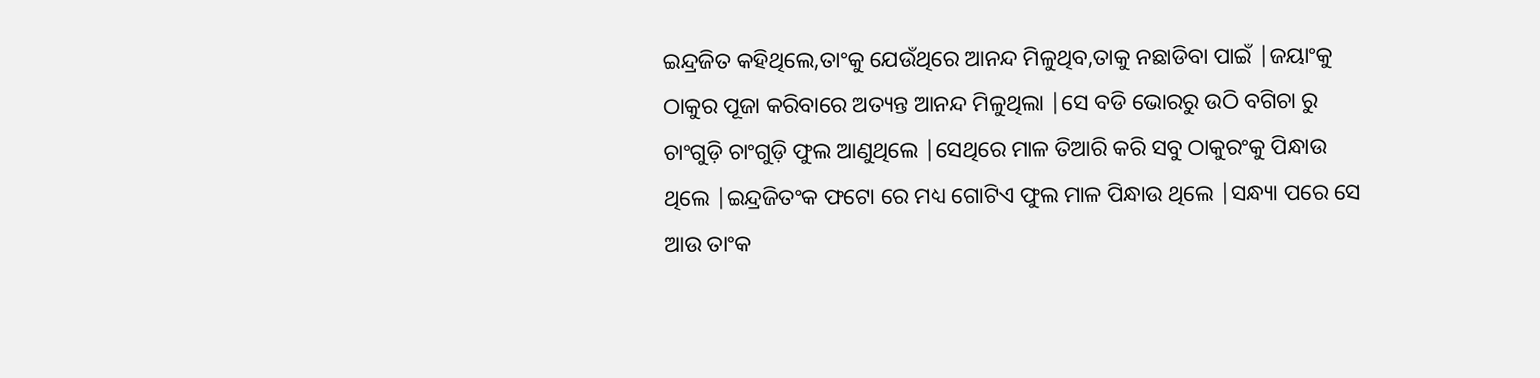ଇନ୍ଦ୍ରଜିତ କହିଥିଲେ,ତାଂକୁ ଯେଉଁଥିରେ ଆନନ୍ଦ ମିଳୁଥିବ,ତାକୁ ନଛାଡିବା ପାଇଁ |ଜୟାଂକୁ ଠାକୁର ପୂଜା କରିବାରେ ଅତ୍ୟନ୍ତ ଆନନ୍ଦ ମିଳୁଥିଲା |ସେ ବଡି ଭୋରରୁ ଉଠି ବଗିଚା ରୁ ଚାଂଗୁଡ଼ି ଚାଂଗୁଡ଼ି ଫୁଲ ଆଣୁଥିଲେ |ସେଥିରେ ମାଳ ତିଆରି କରି ସବୁ ଠାକୁରଂକୁ ପିନ୍ଧାଉ ଥିଲେ |ଇନ୍ଦ୍ରଜିତଂକ ଫଟୋ ରେ ମଧ୍ୟ ଗୋଟିଏ ଫୁଲ ମାଳ ପିନ୍ଧାଉ ଥିଲେ |ସନ୍ଧ୍ୟା ପରେ ସେ ଆଉ ତାଂକ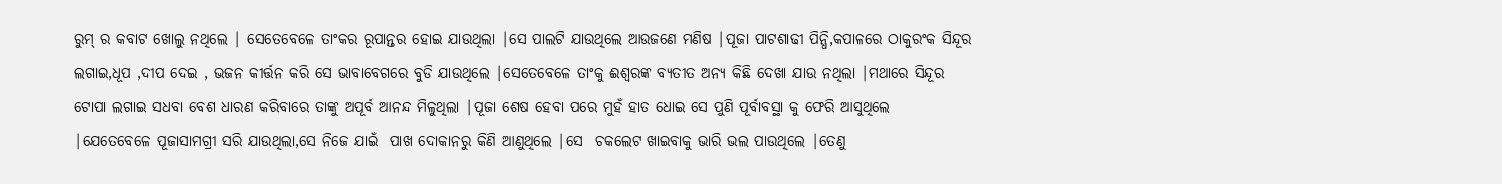ରୁମ୍ ର କବାଟ ଖୋଲୁ ନଥିଲେ | ସେତେବେଳେ ତାଂକର ରୂପାନ୍ତର ହୋଇ ଯାଉଥିଲା |ସେ ପାଲଟି ଯାଉଥିଲେ ଆଉଜଣେ ମଣିଷ |ପୂଜା ପାଟଶାଢୀ ପିନ୍ଧି,କପାଳରେ ଠାକୁରଂକ ସିନ୍ଦୂର ଲଗାଇ,ଧୂପ ,ଦୀପ ଦେଇ , ଭଜନ କୀର୍ତ୍ତନ କରି ସେ ଭାବାବେଗରେ ବୁଡି ଯାଉଥିଲେ |ସେତେବେଳେ ତାଂକୁ ଈଶ୍ୱରଙ୍କ ବ୍ୟତୀତ ଅନ୍ୟ କିଛି ଦେଖା ଯାଉ ନଥିଲା |ମଥାରେ ସିନ୍ଦୂର ଟୋପା ଲଗାଇ ସଧବା ବେଶ ଧାରଣ କରିବାରେ ତାଙ୍କୁ ଅପୂର୍ବ ଆନନ୍ଦ ମିଳୁଥିଲା |ପୂଜା ଶେଷ ହେବା ପରେ ମୁହଁ ହାତ ଧୋଇ ସେ ପୁଣି ପୂର୍ବାବସ୍ଥା କୁ ଫେରି ଆସୁଥିଲେ |ଯେତେବେଳେ ପୂଜାସାମଗ୍ରୀ ସରି ଯାଉଥିଲା,ସେ ନିଜେ ଯାଇଁ  ପାଖ ଦୋକାନରୁ କିଣି ଆଣୁଥିଲେ |ସେ  ଚକଲେଟ ଖାଇବାକୁ ଭାରି ଭଲ ପାଉଥିଲେ |ତେଣୁ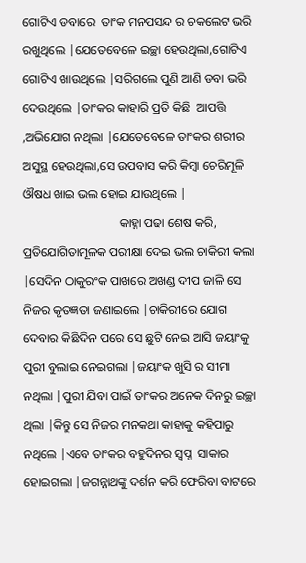ଗୋଟିଏ ଡବାରେ  ତାଂକ ମନପସନ୍ଦ ର ଚକଲେଟ ଭରି ରଖୁଥିଲେ |ଯେତେବେଳେ ଇଚ୍ଛା ହେଉଥିଲା,ଗୋଟିଏ ଗୋଟିଏ ଖାଉଥିଲେ |ସରିଗଲେ ପୁଣି ଆଣି ଡବା ଭରି  ଦେଉଥିଲେ |ତାଂକର କାହାରି ପ୍ରତି କିଛି  ଆପତ୍ତି ,ଅଭିଯୋଗ ନଥିଲା |ଯେତେବେଳେ ତାଂକର ଶରୀର ଅସୁସ୍ଥ ହେଉଥିଲା,ସେ ଉପବାସ କରି କିମ୍ବା ଚେରିମୂଳି ଔଷଧ ଖାଇ ଭଲ ହୋଇ ଯାଉଥିଲେ |
                               କାହ୍ନା ପଢା ଶେଷ କରି, ପ୍ରତିଯୋଗିତାମୂଳକ ପରୀକ୍ଷା ଦେଇ ଭଲ ଚାକିରୀ କଲା |ସେଦିନ ଠାକୁରଂକ ପାଖରେ ଅଖଣ୍ଡ ଦୀପ ଜାଳି ସେ ନିଜର କୃତଜ୍ଞତା ଜଣାଇଲେ |ଚାକିରୀରେ ଯୋଗ ଦେବାର କିଛିଦିନ ପରେ ସେ ଛୁଟି ନେଇ ଆସି ଜୟାଂକୁ ପୁରୀ ବୁଲାଇ ନେଇଗଲା |ଜୟାଂକ ଖୁସି ର ସୀମା ନଥିଲା |ପୁରୀ ଯିବା ପାଇଁ ତାଂକର ଅନେକ ଦିନରୁ ଇଚ୍ଛା ଥିଲା |କିନ୍ତୁ ସେ ନିଜର ମନକଥା କାହାକୁ କହିପାରୁ ନଥିଲେ |ଏବେ ତାଂକର ବହୁଦିନର ସ୍ୱପ୍ନ  ସାକାର ହୋଇଗଲା |ଜଗନ୍ନାଥଙ୍କୁ ଦର୍ଶନ କରି ଫେରିବା ବାଟରେ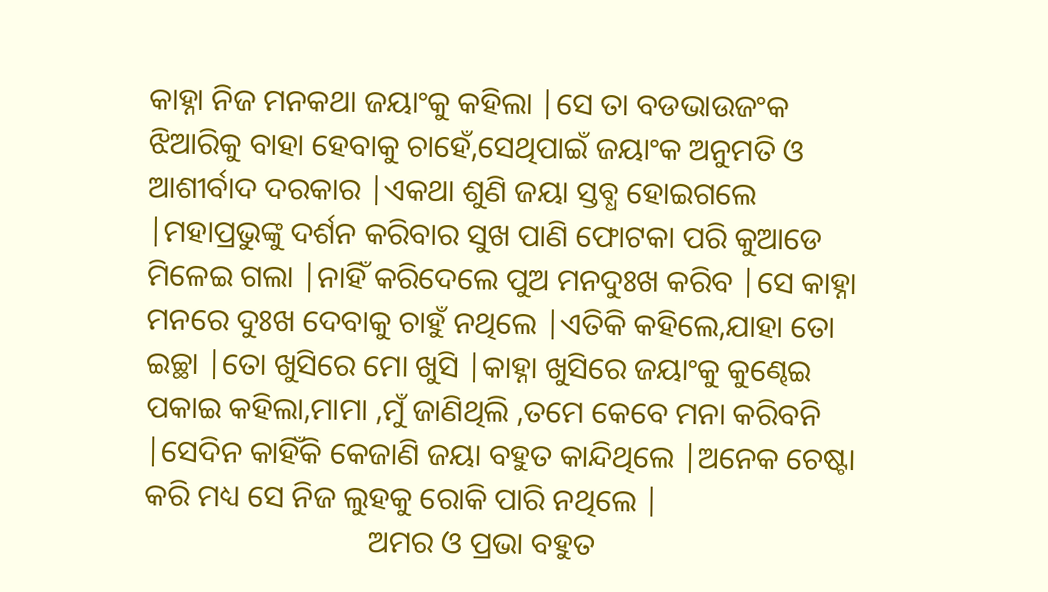କାହ୍ନା ନିଜ ମନକଥା ଜୟାଂକୁ କହିଲା |ସେ ତା ବଡଭାଉଜଂକ ଝିଆରିକୁ ବାହା ହେବାକୁ ଚାହେଁ,ସେଥିପାଇଁ ଜୟାଂକ ଅନୁମତି ଓ ଆଶୀର୍ବାଦ ଦରକାର |ଏକଥା ଶୁଣି ଜୟା ସ୍ତବ୍ଧ ହୋଇଗଲେ |ମହାପ୍ରଭୁଙ୍କୁ ଦର୍ଶନ କରିବାର ସୁଖ ପାଣି ଫୋଟକା ପରି କୁଆଡେ ମିଳେଇ ଗଲା |ନାହିଁ କରିଦେଲେ ପୁଅ ମନଦୁଃଖ କରିବ |ସେ କାହ୍ନା ମନରେ ଦୁଃଖ ଦେବାକୁ ଚାହୁଁ ନଥିଲେ |ଏତିକି କହିଲେ,ଯାହା ତୋ ଇଚ୍ଛା |ତୋ ଖୁସିରେ ମୋ ଖୁସି |କାହ୍ନା ଖୁସିରେ ଜୟାଂକୁ କୁଣ୍ଢେଇ  ପକାଇ କହିଲା,ମାମା ,ମୁଁ ଜାଣିଥିଲି ,ତମେ କେବେ ମନା କରିବନି |ସେଦିନ କାହିଁକି କେଜାଣି ଜୟା ବହୁତ କାନ୍ଦିଥିଲେ |ଅନେକ ଚେଷ୍ଟା କରି ମଧ୍ୟ ସେ ନିଜ ଲୁହକୁ ରୋକି ପାରି ନଥିଲେ |
                             ଅମର ଓ ପ୍ରଭା ବହୁତ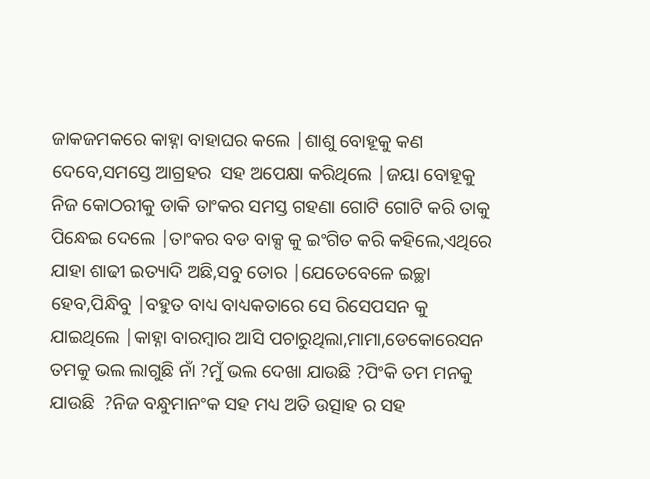ଜାକଜମକରେ କାହ୍ନା ବାହାଘର କଲେ |ଶାଶୁ ବୋହୂକୁ କଣ ଦେବେ,ସମସ୍ତେ ଆଗ୍ରହର  ସହ ଅପେକ୍ଷା କରିଥିଲେ |ଜୟା ବୋହୂକୁ ନିଜ କୋଠରୀକୁ ଡାକି ତାଂକର ସମସ୍ତ ଗହଣା ଗୋଟି ଗୋଟି କରି ତାକୁ ପିନ୍ଧେଇ ଦେଲେ |ତାଂକର ବଡ ବାକ୍ସ କୁ ଇଂଗିତ କରି କହିଲେ,ଏଥିରେ ଯାହା ଶାଢୀ ଇତ୍ୟାଦି ଅଛି,ସବୁ ତୋର |ଯେତେବେଳେ ଇଚ୍ଛା ହେବ,ପିନ୍ଧିବୁ |ବହୁତ ବାଧ୍ୟ ବାଧ୍ୟକତାରେ ସେ ରିସେପସନ କୁ   ଯାଇଥିଲେ |କାହ୍ନା ବାରମ୍ବାର ଆସି ପଚାରୁଥିଲା,ମାମା,ଡେକୋରେସନ ତମକୁ ଭଲ ଲାଗୁଛି ନାଁ ?ମୁଁ ଭଲ ଦେଖା ଯାଉଛି ?ପିଂକି ତମ ମନକୁ ଯାଉଛି  ?ନିଜ ବନ୍ଧୁମାନଂକ ସହ ମଧ୍ୟ ଅତି ଉତ୍ସାହ ର ସହ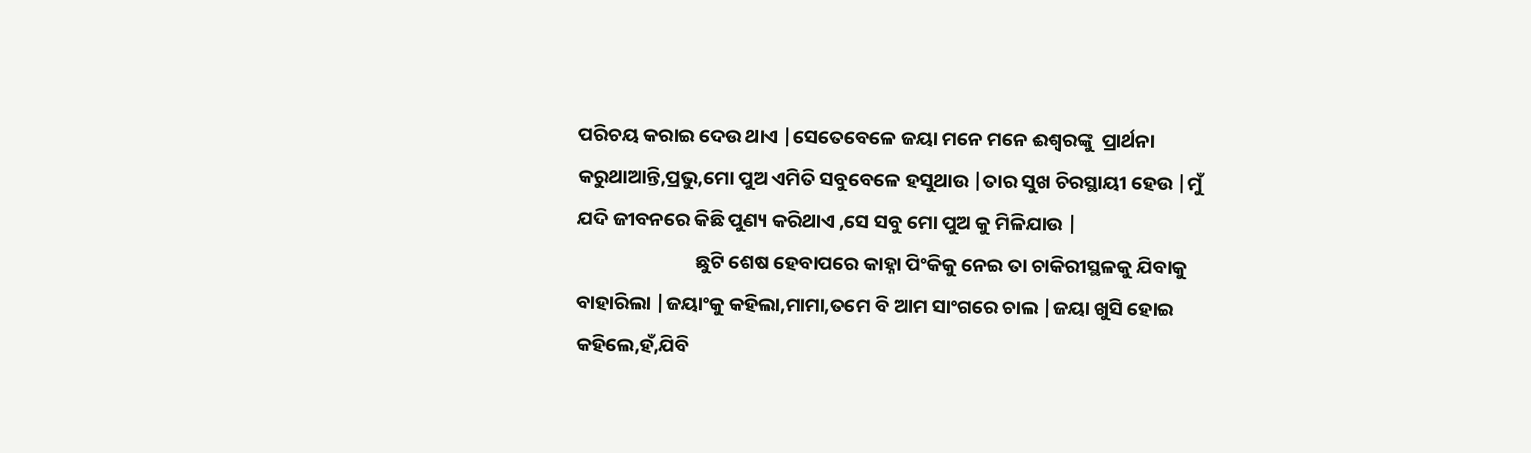ପରିଚୟ କରାଇ ଦେଉ ଥାଏ |ସେତେବେଳେ ଜୟା ମନେ ମନେ ଈଶ୍ୱରଙ୍କୁ  ପ୍ରାର୍ଥନା କରୁଥାଆନ୍ତି,ପ୍ରଭୁ,ମୋ ପୁଅ ଏମିତି ସବୁବେଳେ ହସୁଥାଉ |ତାର ସୁଖ ଚିରସ୍ଥାୟୀ ହେଉ |ମୁଁ ଯଦି ଜୀବନରେ କିଛି ପୁଣ୍ୟ କରିଥାଏ ,ସେ ସବୁ ମୋ ପୁଅ କୁ ମିଳିଯାଉ |
                           ଛୁଟି ଶେଷ ହେବାପରେ କାହ୍ନା ପିଂକିକୁ ନେଇ ତା ଚାକିରୀସ୍ଥଳକୁ ଯିବାକୁ ବାହାରିଲା |ଜୟାଂକୁ କହିଲା,ମାମା,ତମେ ବି ଆମ ସାଂଗରେ ଚାଲ |ଜୟା ଖୁସି ହୋଇ କହିଲେ,ହଁ,ଯିବି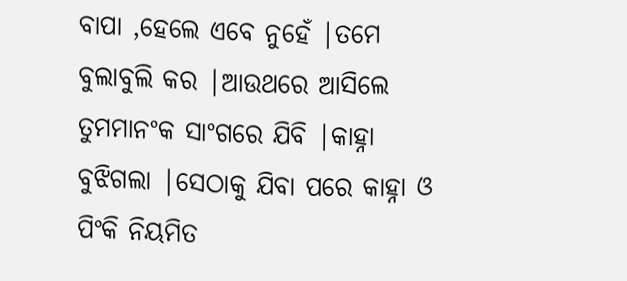ବାପା ,ହେଲେ ଏବେ ନୁହେଁ |ତମେ ବୁଲାବୁଲି କର |ଆଉଥରେ ଆସିଲେ ତୁମମାନଂକ ସାଂଗରେ ଯିବି |କାହ୍ନା ବୁଝିଗଲା |ସେଠାକୁ ଯିବା ପରେ କାହ୍ନା ଓ ପିଂକି ନିୟମିତ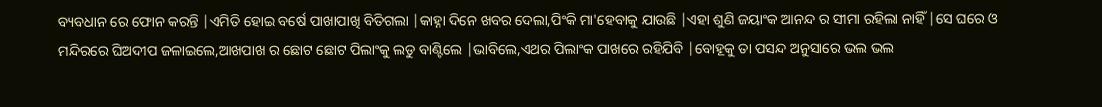ବ୍ୟବଧାନ ରେ ଫୋନ କରନ୍ତି |ଏମିତି ହୋଇ ବର୍ଷେ ପାଖାପାଖି ବିତିଗଲା |କାହ୍ନା ଦିନେ ଖବର ଦେଲା,ପିଂକି ମା'ହେବାକୁ ଯାଉଛି |ଏହା ଶୁଣି ଜୟାଂକ ଆନନ୍ଦ ର ସୀମା ରହିଲା ନାହିଁ |ସେ ଘରେ ଓ ମନ୍ଦିରରେ ଘିଅଦୀପ ଜଳାଇଲେ,ଆଖପାଖ ର ଛୋଟ ଛୋଟ ପିଲାଂକୁ ଲଡୁ ବାଣ୍ଟିଲେ |ଭାବିଲେ,ଏଥର ପିଲାଂକ ପାଖରେ ରହିଯିବି |ବୋହୂକୁ ତା ପସନ୍ଦ ଅନୁସାରେ ଭଲ ଭଲ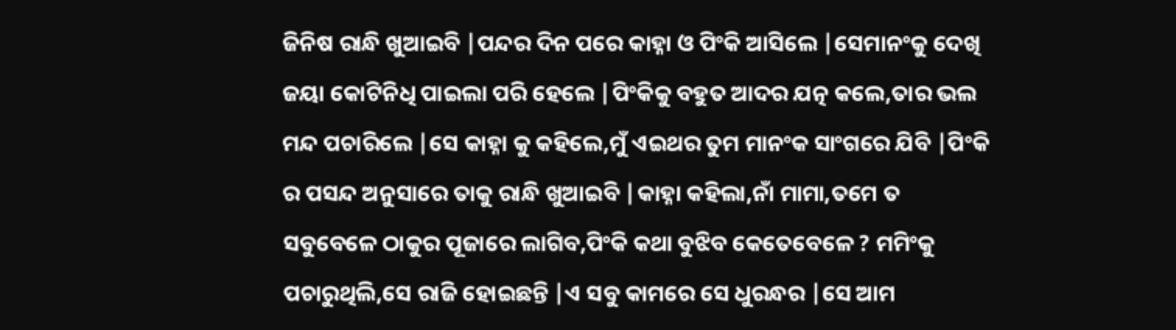ଜିନିଷ ରାନ୍ଧି ଖୁଆଇବି |ପନ୍ଦର ଦିନ ପରେ କାହ୍ନା ଓ ପିଂକି ଆସିଲେ |ସେମାନଂକୁ ଦେଖି ଜୟା କୋଟିନିଧି ପାଇଲା ପରି ହେଲେ |ପିଂକିକୁ ବହୁତ ଆଦର ଯତ୍ନ କଲେ,ତାର ଭଲ ମନ୍ଦ ପଚାରିଲେ |ସେ କାହ୍ନା କୁ କହିଲେ,ମୁଁ ଏଇଥର ତୁମ ମାନଂକ ସାଂଗରେ ଯିବି |ପିଂକି ର ପସନ୍ଦ ଅନୁସାରେ ତାକୁ ରାନ୍ଧି ଖୁଆଇବି |କାହ୍ନା କହିଲା,ନାଁ ମାମା,ତମେ ତ ସବୁବେଳେ ଠାକୁର ପୂଜାରେ ଲାଗିବ,ପିଂକି କଥା ବୁଝିବ କେତେବେଳେ ? ମମିଂକୁ ପଚାରୁଥିଲି,ସେ ରାଜି ହୋଇଛନ୍ତି |ଏ ସବୁ କାମରେ ସେ ଧୁରନ୍ଧର |ସେ ଆମ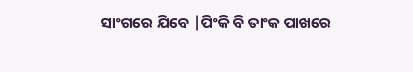ସାଂଗରେ ଯିବେ |ପିଂକି ବି ତାଂକ ପାଖରେ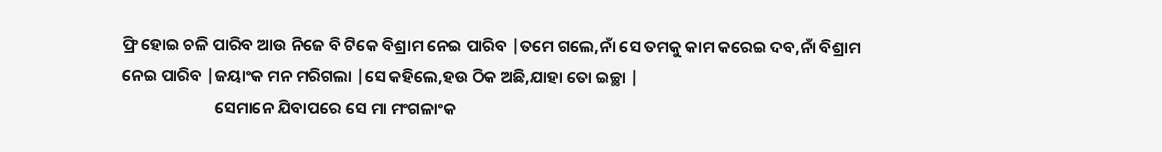ଫ୍ରି ହୋଇ ଚଳି ପାରିବ ଆଉ ନିଜେ ବି ଟିକେ ବିଶ୍ରାମ ନେଇ ପାରିବ |ତମେ ଗଲେ,ନାଁ ସେ ତମକୁ କାମ କରେଇ ଦବ,ନାଁ ବିଶ୍ରାମ ନେଇ ପାରିବ |ଜୟାଂକ ମନ ମରିଗଲା |ସେ କହିଲେ,ହଉ ଠିକ ଅଛି,ଯାହା ତୋ ଇଚ୍ଛା |
                         ସେମାନେ ଯିବାପରେ ସେ ମା ମଂଗଳାଂକ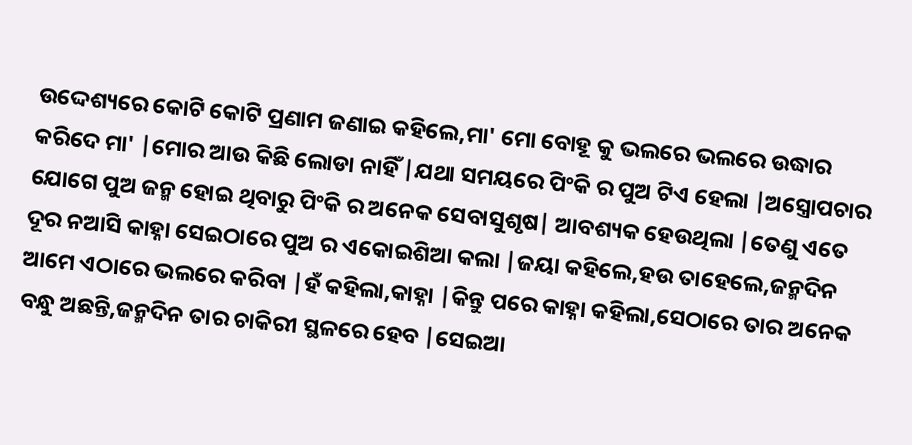ଉଦ୍ଦେଶ୍ୟରେ କୋଟି କୋଟି ପ୍ରଣାମ ଜଣାଇ କହିଲେ,ମା' ମୋ ବୋହୂ କୁ ଭଲରେ ଭଲରେ ଉଦ୍ଧାର କରିଦେ ମା' |ମୋର ଆଉ କିଛି ଲୋଡା ନାହିଁ |ଯଥା ସମୟରେ ପିଂକି ର ପୁଅ ଟିଏ ହେଲା |ଅସ୍ତ୍ରୋପଚାର ଯୋଗେ ପୁଅ ଜନ୍ମ ହୋଇ ଥିବାରୁ ପିଂକି ର ଅନେକ ସେବାସୁଶୃଷ| ଆବଶ୍ୟକ ହେଉଥିଲା |ତେଣୁ ଏତେ ଦୂର ନଆସି କାହ୍ନା ସେଇଠାରେ ପୁଅ ର ଏକୋଇଶିଆ କଲା |ଜୟା କହିଲେ,ହଉ ତାହେଲେ,ଜନ୍ମଦିନ ଆମେ ଏଠାରେ ଭଲରେ କରିବା |ହଁ କହିଲା,କାହ୍ନା |କିନ୍ତୁ ପରେ କାହ୍ନା କହିଲା,ସେଠାରେ ତାର ଅନେକ ବନ୍ଧୁ ଅଛନ୍ତି,ଜନ୍ମଦିନ ତାର ଚାକିରୀ ସ୍ଥଳରେ ହେବ |ସେଇଆ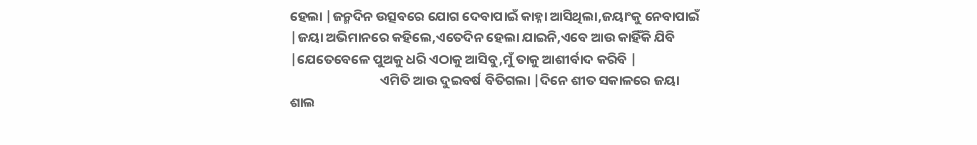ହେଲା |ଜନ୍ମଦିନ ଉତ୍ସବରେ ଯୋଗ ଦେବାପାଇଁ କାହ୍ନା ଆସିଥିଲା,ଜୟାଂକୁ ନେବାପାଇଁ |ଜୟା ଅଭିମାନରେ କହିଲେ,ଏତେଦିନ ହେଲା ଯାଇନି,ଏବେ ଆଉ କାହିଁକି ଯିବି |ଯେତେବେଳେ ପୁଅକୁ ଧରି ଏଠାକୁ ଆସିବୁ,ମୁଁ ତାକୁ ଆଶୀର୍ବାଦ କରିବି |
                              ଏମିତି ଆଉ ଦୁଇବର୍ଷ ବିତିଗଲା |ଦିନେ ଶୀତ ସକାଳରେ ଜୟା ଶାଲ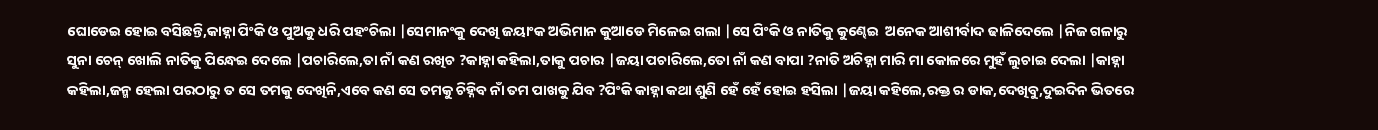ଘୋଡେଇ ହୋଇ ବସିଛନ୍ତି,କାହ୍ନା ପିଂକି ଓ ପୁଅକୁ ଧରି ପହଂଚିଲା |ସେମାନଂକୁ ଦେଖି ଜୟାଂକ ଅଭିମାନ କୁଆଡେ ମିଳେଇ ଗଲା |ସେ ପିଂକି ଓ ନାତିକୁ କୁଣ୍ଢେଇ  ଅନେକ ଆଶୀର୍ବାଦ ଢାଳିଦେଲେ |ନିଜ ଗଳାରୁ ସୁନା ଚେନ୍ ଖୋଲି ନାତିକୁ ପିନ୍ଧେଇ ଦେଲେ |ପଚାରିଲେ,ତା ନାଁ କଣ ରଖିଚ ?କାହ୍ନା କହିଲା,ତାକୁ ପଚାର |ଜୟା ପଚାରିଲେ,ତୋ ନାଁ କଣ ବାପା ?ନାତି ଅଚିହ୍ନା ମାରି ମା କୋଳରେ ମୁହଁ ଲୁଚାଇ ଦେଲା |କାହ୍ନା କହିଲା,ଜନ୍ମ ହେଲା ପରଠାରୁ ତ ସେ ତମକୁ ଦେଖିନି,ଏବେ କଣ ସେ ତମକୁ ଚିହ୍ନିବ ନାଁ ତମ ପାଖକୁ ଯିବ ?ପିଂକି କାହ୍ନା କଥା ଶୁଣି ହେଁ ହେଁ ହୋଇ ହସିଲା |ଜୟା କହିଲେ,ରକ୍ତ ର ଡାକ,ଦେଖିବୁ,ଦୁଇଦିନ ଭିତରେ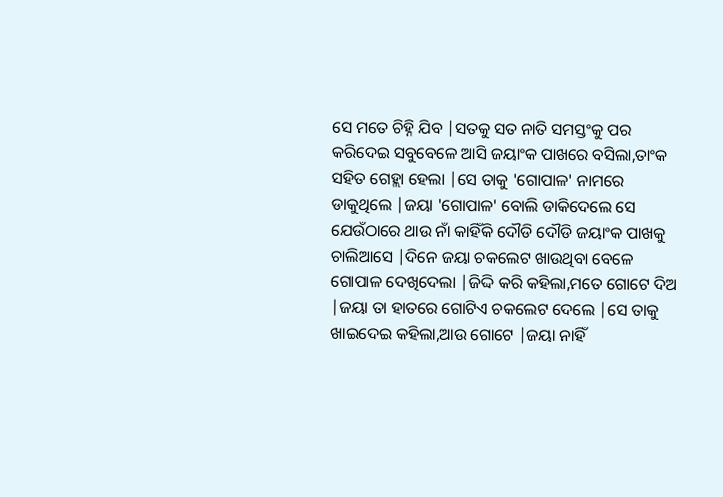ସେ ମତେ ଚିହ୍ନି ଯିବ |ସତକୁ ସତ ନାତି ସମସ୍ତଂକୁ ପର କରିଦେଇ ସବୁବେଳେ ଆସି ଜୟାଂକ ପାଖରେ ବସିଲା,ତାଂକ ସହିତ ଗେହ୍ଲା ହେଲା |ସେ ତାକୁ 'ଗୋପାଳ' ନାମରେ ଡାକୁଥିଲେ |ଜୟା 'ଗୋପାଳ' ବୋଲି ଡାକିଦେଲେ ସେ ଯେଉଁଠାରେ ଥାଉ ନାଁ କାହିଁକି ଦୌଡି ଦୌଡି ଜୟାଂକ ପାଖକୁ ଚାଲିଆସେ |ଦିନେ ଜୟା ଚକଲେଟ ଖାଉଥିବା ବେଳେ ଗୋପାଳ ଦେଖିଦେଲା |ଜିଦ୍ଦି କରି କହିଲା,ମତେ ଗୋଟେ ଦିଅ |ଜୟା ତା ହାତରେ ଗୋଟିଏ ଚକଲେଟ ଦେଲେ |ସେ ତାକୁ ଖାଇଦେଇ କହିଲା,ଆଉ ଗୋଟେ |ଜୟା ନାହିଁ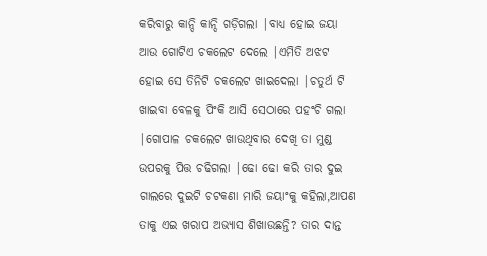କରିବାରୁ କାନ୍ଦି କାନ୍ଦି ଗଡ଼ିଗଲା |ବାଧ୍ୟ ହୋଇ ଜୟା ଆଉ ଗୋଟିଏ ଚକଲେଟ ଦେଲେ |ଏମିତି ଅଝଟ ହୋଇ ସେ ତିନିଟି ଚକଲେଟ ଖାଇଦେଲା |ଚତୁର୍ଥ ଟି ଖାଇବା ବେଳକୁ ପିଂକି ଆସି ସେଠାରେ ପହଂଚି ଗଲା |ଗୋପାଳ ଚକଲେଟ ଖାଉଥିବାର ଦେଖି ତା ମୁଣ୍ଡ ଉପରକୁ ପିତ୍ତ ଚଢିଗଲା |ଢୋ ଢୋ କରି ତାର ଦୁଇ ଗାଲରେ ଦୁଇଟି ଚଟକଣା ମାରି ଜୟାଂକୁ କହିଲା,ଆପଣ ତାକୁ ଏଇ ଖରାପ ଅଭ୍ୟାସ ଶିଖାଉଛନ୍ତି? ତାର ଦାନ୍ତ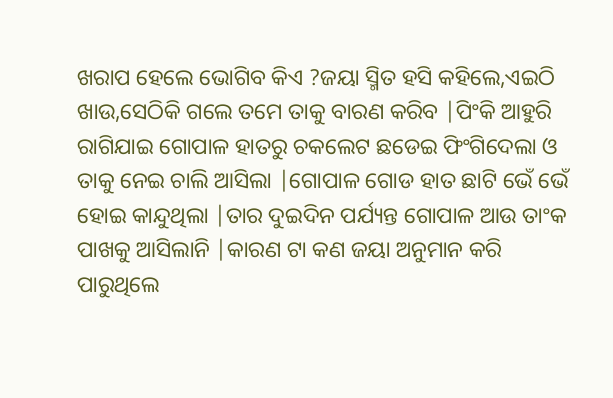ଖରାପ ହେଲେ ଭୋଗିବ କିଏ ?ଜୟା ସ୍ମିତ ହସି କହିଲେ,ଏଇଠି ଖାଉ,ସେଠିକି ଗଲେ ତମେ ତାକୁ ବାରଣ କରିବ |ପିଂକି ଆହୁରି ରାଗିଯାଇ ଗୋପାଳ ହାତରୁ ଚକଲେଟ ଛଡେଇ ଫିଂଗିଦେଲା ଓ ତାକୁ ନେଇ ଚାଲି ଆସିଲା |ଗୋପାଳ ଗୋଡ ହାତ ଛାଟି ଭେଁ ଭେଁ ହୋଇ କାନ୍ଦୁଥିଲା |ତାର ଦୁଇଦିନ ପର୍ଯ୍ୟନ୍ତ ଗୋପାଳ ଆଉ ତାଂକ ପାଖକୁ ଆସିଲାନି |କାରଣ ଟା କଣ ଜୟା ଅନୁମାନ କରି ପାରୁଥିଲେ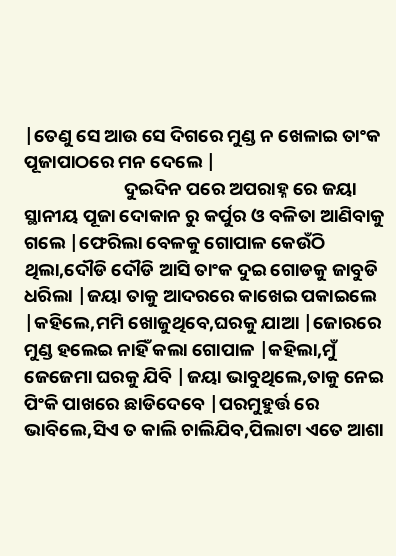|ତେଣୁ ସେ ଆଉ ସେ ଦିଗରେ ମୁଣ୍ଡ ନ ଖେଳାଇ ତାଂକ ପୂଜାପାଠରେ ମନ ଦେଲେ |
                        ଦୁଇଦିନ ପରେ ଅପରାହ୍ନ ରେ ଜୟା ସ୍ଥାନୀୟ ପୂଜା ଦୋକାନ ରୁ କର୍ପୁର ଓ ବଳିତା ଆଣିବାକୁ ଗଲେ |ଫେରିଲା ବେଳକୁ ଗୋପାଳ କେଉଁଠି ଥିଲା,ଦୌଡି ଦୌଡି ଆସି ତାଂକ ଦୁଇ ଗୋଡକୁ ଜାବୁଡି ଧରିଲା |ଜୟା ତାକୁ ଆଦରରେ କାଖେଇ ପକାଇଲେ |କହିଲେ,ମମି ଖୋଜୁଥିବେ,ଘରକୁ ଯାଆ |ଜୋରରେ ମୁଣ୍ଡ ହଲେଇ ନାହିଁ କଲା ଗୋପାଳ |କହିଲା,ମୁଁ ଜେଜେମା ଘରକୁ ଯିବି |ଜୟା ଭାବୁଥିଲେ,ତାକୁ ନେଇ ପିଂକି ପାଖରେ ଛାଡିଦେବେ |ପରମୁହୁର୍ତ୍ତ ରେ ଭାବିଲେ,ସିଏ ତ କାଲି ଚାଲିଯିବ,ପିଲାଟା ଏତେ ଆଶା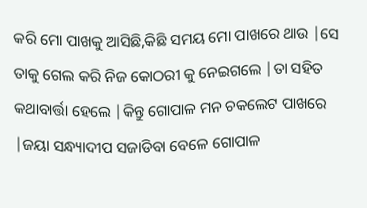କରି ମୋ ପାଖକୁ ଆସିଛି,କିଛି ସମୟ ମୋ ପାଖରେ ଥାଉ |ସେ ତାକୁ ଗେଲ କରି ନିଜ କୋଠରୀ କୁ ନେଇଗଲେ |ତା ସହିତ କଥାବାର୍ତ୍ତା ହେଲେ |କିନ୍ତୁ ଗୋପାଳ ମନ ଚକଲେଟ ପାଖରେ |ଜୟା ସନ୍ଧ୍ୟାଦୀପ ସଜାଡିବା ବେଳେ ଗୋପାଳ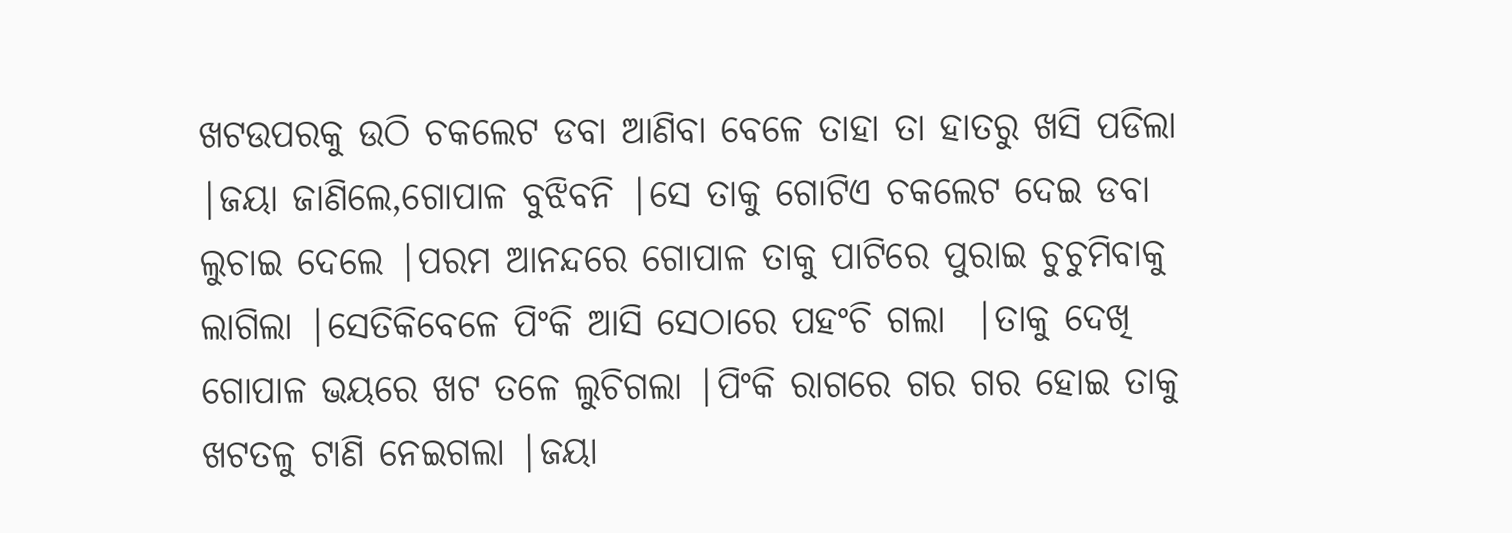ଖଟଉପରକୁ ଉଠି ଚକଲେଟ ଡବା ଆଣିବା ବେଳେ ତାହା ତା ହାତରୁ ଖସି ପଡିଲା |ଜୟା ଜାଣିଲେ,ଗୋପାଳ ବୁଝିବନି |ସେ ତାକୁ ଗୋଟିଏ ଚକଲେଟ ଦେଇ ଡବା ଲୁଚାଇ ଦେଲେ |ପରମ ଆନନ୍ଦରେ ଗୋପାଳ ତାକୁ ପାଟିରେ ପୁରାଇ ଚୁଚୁମିବାକୁ ଲାଗିଲା |ସେତିକିବେଳେ ପିଂକି ଆସି ସେଠାରେ ପହଂଚି ଗଲା  |ତାକୁ ଦେଖି ଗୋପାଳ ଭୟରେ ଖଟ ତଳେ ଲୁଚିଗଲା |ପିଂକି ରାଗରେ ଗର ଗର ହୋଇ ତାକୁ ଖଟତଳୁ ଟାଣି ନେଇଗଲା |ଜୟା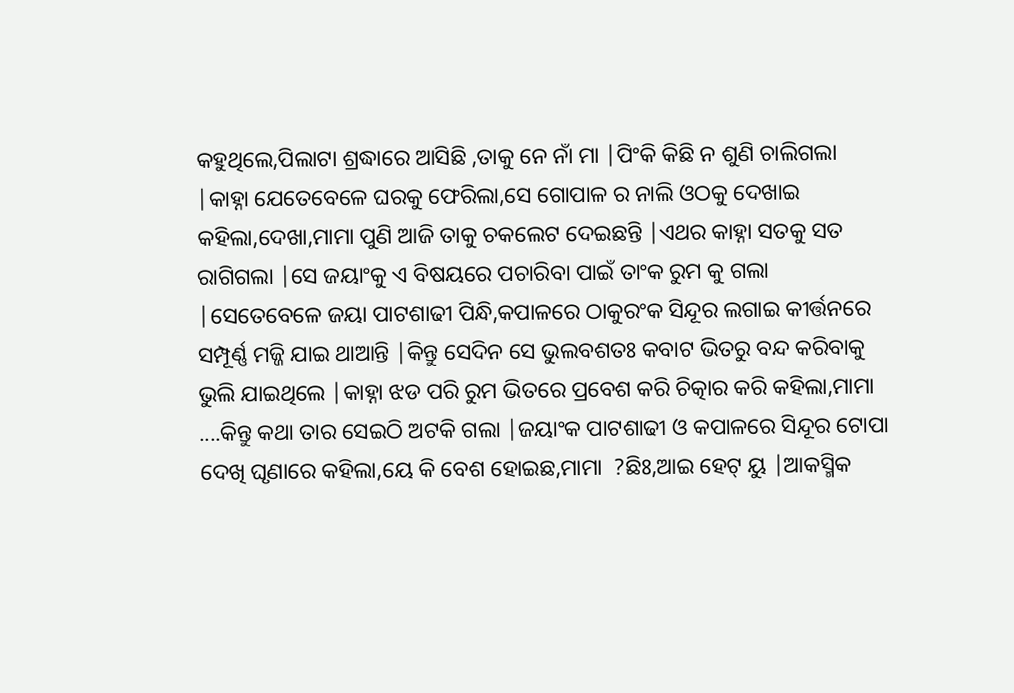କହୁଥିଲେ,ପିଲାଟା ଶ୍ରଦ୍ଧାରେ ଆସିଛି ,ତାକୁ ନେ ନାଁ ମା |ପିଂକି କିଛି ନ ଶୁଣି ଚାଲିଗଲା |କାହ୍ନା ଯେତେବେଳେ ଘରକୁ ଫେରିଲା,ସେ ଗୋପାଳ ର ନାଲି ଓଠକୁ ଦେଖାଇ କହିଲା,ଦେଖା,ମାମା ପୁଣି ଆଜି ତାକୁ ଚକଲେଟ ଦେଇଛନ୍ତି |ଏଥର କାହ୍ନା ସତକୁ ସତ ରାଗିଗଲା |ସେ ଜୟାଂକୁ ଏ ବିଷୟରେ ପଚାରିବା ପାଇଁ ତାଂକ ରୁମ କୁ ଗଲା |ସେତେବେଳେ ଜୟା ପାଟଶାଢୀ ପିନ୍ଧି,କପାଳରେ ଠାକୁରଂକ ସିନ୍ଦୂର ଲଗାଇ କୀର୍ତ୍ତନରେ ସମ୍ପୂର୍ଣ୍ଣ ମଜ୍ଜି ଯାଇ ଥାଆନ୍ତି |କିନ୍ତୁ ସେଦିନ ସେ ଭୁଲବଶତଃ କବାଟ ଭିତରୁ ବନ୍ଦ କରିବାକୁ ଭୁଲି ଯାଇଥିଲେ |କାହ୍ନା ଝଡ ପରି ରୁମ ଭିତରେ ପ୍ରବେଶ କରି ଚିତ୍କାର କରି କହିଲା,ମାମା ....କିନ୍ତୁ କଥା ତାର ସେଇଠି ଅଟକି ଗଲା |ଜୟାଂକ ପାଟଶାଢୀ ଓ କପାଳରେ ସିନ୍ଦୂର ଟୋପା ଦେଖି ଘୃଣାରେ କହିଲା,ୟେ କି ବେଶ ହୋଇଛ,ମାମା  ?ଛିଃ,ଆଇ ହେଟ୍ ୟୁ |ଆକସ୍ମିକ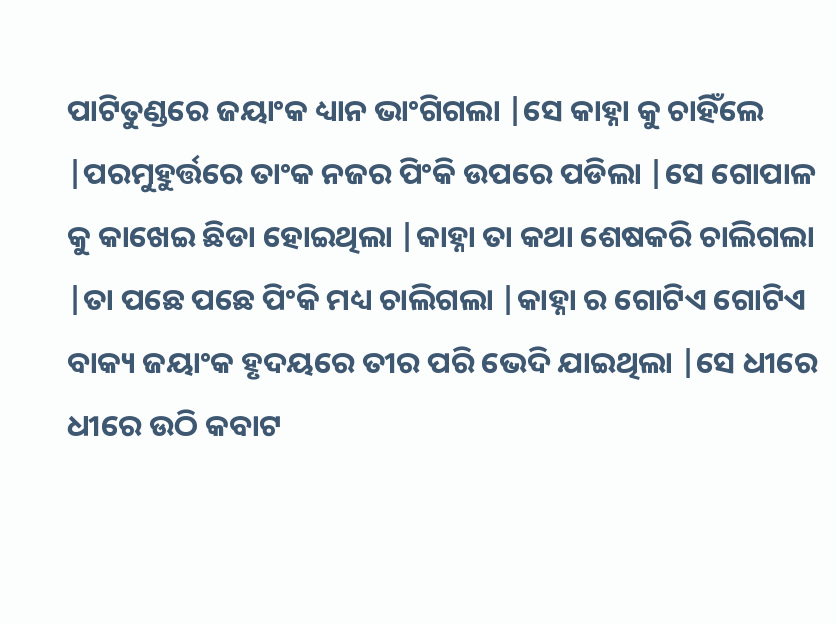ପାଟିତୁଣ୍ଡରେ ଜୟାଂକ ଧ୍ୟାନ ଭାଂଗିଗଲା |ସେ କାହ୍ନା କୁ ଚାହିଁଲେ |ପରମୁହୁର୍ତ୍ତରେ ତାଂକ ନଜର ପିଂକି ଉପରେ ପଡିଲା |ସେ ଗୋପାଳ କୁ କାଖେଇ ଛିଡା ହୋଇଥିଲା |କାହ୍ନା ତା କଥା ଶେଷକରି ଚାଲିଗଲା |ତା ପଛେ ପଛେ ପିଂକି ମଧ୍ୟ ଚାଲିଗଲା |କାହ୍ନା ର ଗୋଟିଏ ଗୋଟିଏ ବାକ୍ୟ ଜୟାଂକ ହୃଦୟରେ ତୀର ପରି ଭେଦି ଯାଇଥିଲା |ସେ ଧୀରେ ଧୀରେ ଉଠି କବାଟ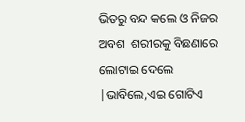ଭିତରୁ ବନ୍ଦ କଲେ ଓ ନିଜର ଅବଶ  ଶରୀରକୁ ବିଛଣାରେ ଲୋଟାଇ ଦେଲେ |ଭାବିଲେ,ଏଇ ଗୋଟିଏ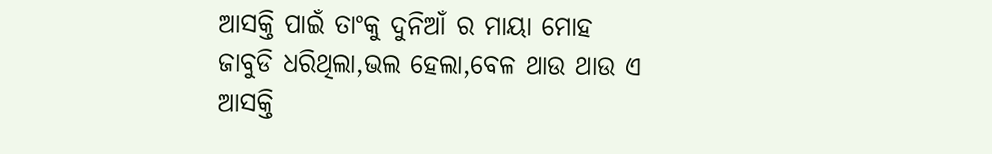ଆସକ୍ତି ପାଇଁ ତାଂକୁ ଦୁନିଆଁ ର ମାୟା ମୋହ  ଜାବୁଡି ଧରିଥିଲା,ଭଲ ହେଲା,ବେଳ ଥାଉ ଥାଉ ଏ ଆସକ୍ତି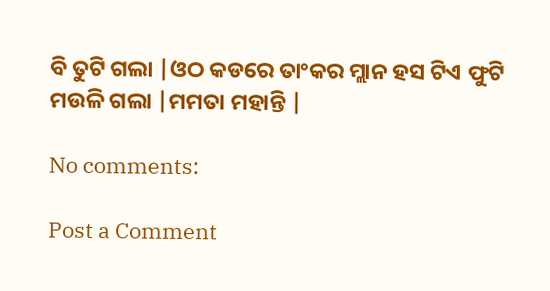ବି ତୁଟି ଗଲା |ଓଠ କଡରେ ତାଂକର ମ୍ଲାନ ହସ ଟିଏ ଫୁଟି ମଉଳି ଗଲା |ମମତା ମହାନ୍ତି |

No comments:

Post a Comment